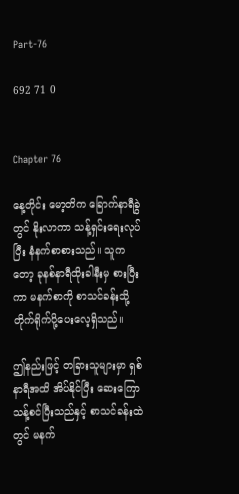Part-76

692 71 0


Chapter 76

နေ့တိုင်း မော့တိက ခြောက်နာရီခွဲတွင် နိုးလာကာ သန့်ရှင်းရေးလုပ်ပြီး နံနက်စာစားသည်။ သူကတော့ ခုနစ်နာရီထိုးခါနီးမှ စားပြီးကာ မနက်စာကို စာသင်ခန်းသို့ တိုက်ရိုက်ပို့ပေးလေ့ရှိသည်။

ဤနည်းဖြင့် တခြားသူများမှာ ရှစ်နာရီအထိ အိပ်နိုင်ပြီး ဆေးကြောသန့်စင်ပြီးသည်နှင့် စာသင်ခန်းထဲတွင် မနက်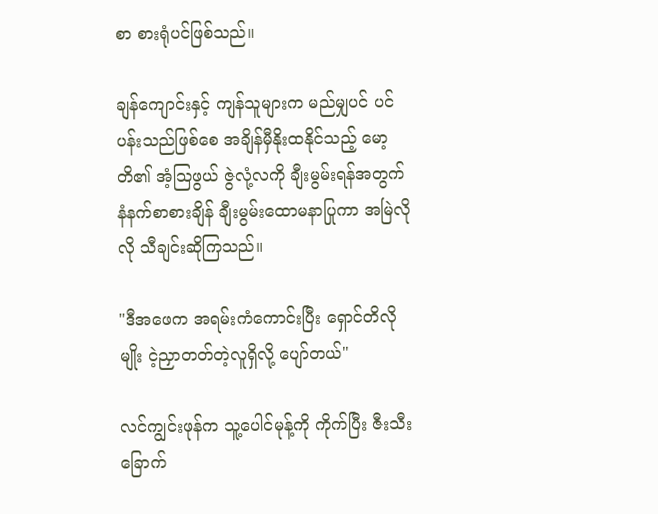စာ စားရုံပင်ဖြစ်သည်။

ချန်ကျောင်းနှင့် ကျန်သူများက မည်မျှပင် ပင်ပန်းသည်ဖြစ်စေ အချိန်မှီနိုးထနိုင်သည့် မော့တိ၏ အံ့သြဖွယ် ဇွဲလုံ့လကို ချီးမွမ်းရန်အတွက် နံနက်စာစားချိန် ချီးမွမ်းထောမနာပြုကာ အမြဲလိုလို သီချင်းဆိုကြသည်။

"ဒီအဖေက အရမ်းကံကောင်းပြီး ရှောင်တိလိုမျိုး ငဲ့ညှာတတ်တဲ့လူရှိလို့ ပျော်တယ်"

လင်ကျွင်းဖုန်က သူ့ပေါင်မုန့်ကို ကိုက်ပြီး ဇီးသီးခြောက်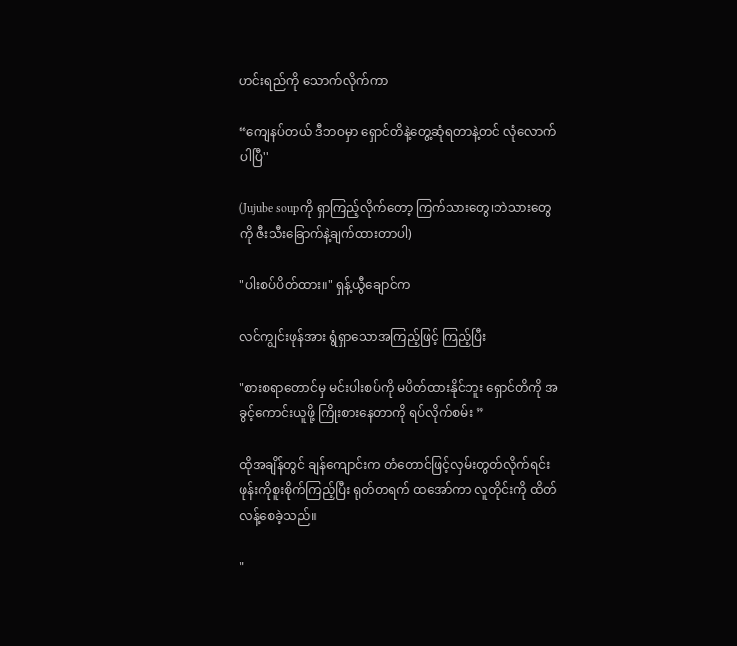ဟင်းရည်ကို သောက်လိုက်ကာ

“ကျေနပ်တယ် ဒီဘဝမှာ ရှောင်တိနဲ့တွေ့ဆုံရတာနဲ့တင် လုံလောက်ပါပြီ''

(Jujube soupကို ရှာကြည့်လိုက်တော့ ကြက်သားတွေ၊ဘဲသားတွေကို ဇီးသီးခြောက်နဲ့ချက်ထားတာပါ)

"ပါးစပ်ပိတ်ထား။" ရှန့်ယွီချောင်က

လင်ကျွင်းဖုန်အား ရွံရှာသောအကြည့်ဖြင့် ကြည့်ပြီး

"စားစရာတောင်မှ မင်းပါးစပ်ကို မပိတ်ထားနိုင်ဘူး ရှောင်တိကို အခွင့်ကောင်းယူဖို့ ကြိုးစားနေတာကို ရပ်လိုက်စမ်း ”

ထိုအချိန်တွင် ချန်ကျောင်းက တံတောင်ဖြင့်လှမ်းတွတ်လိုက်ရင်း ဖုန်းကိုစူးစိုက်ကြည့်ပြီး ရုတ်တရက် ထအော်ကာ လူတိုင်းကို ထိတ်လန့်စေခဲ့သည်။

"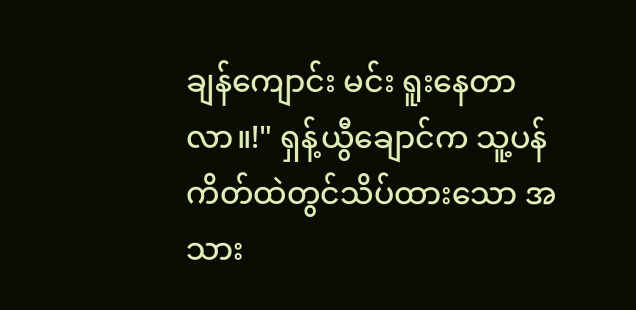ချန်ကျောင်း မင်း ရူးနေတာလာ။!" ရှန့်ယွီချောင်က သူ့ပန်ကိတ်ထဲတွင်သိပ်ထားသော အသား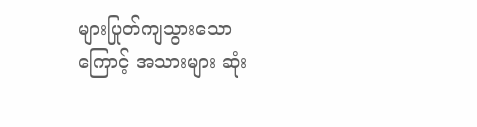များပြုတ်ကျသွားသောကြောင့် အသားများ ဆုံး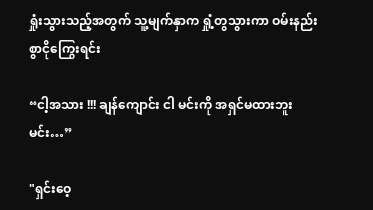ရှုံးသွားသည့်အတွက် သူ့မျက်နှာက ရှုံ့တွသွားကာ ဝမ်းနည်းစွာငိုကြွေးရင်း

“ငါ့အသား !!! ချန်ကျောင်း ငါ မင်းကို အရှင်မထားဘူး မင်း…”

"ရှင်းဝေ့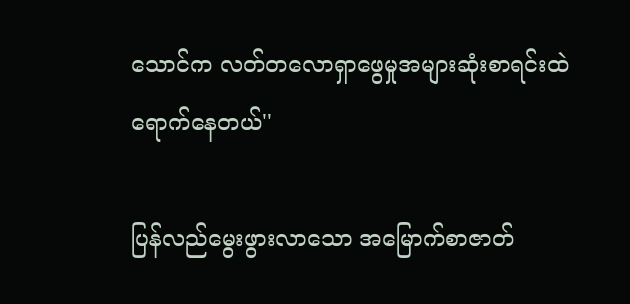သောင်က လတ်တလောရှာဖွေမှုအများဆုံးစာရင်းထဲရောက်နေတယ်''

ပြန်လည်မွေးဖွားလာသော အမြောက်စာဇာတ်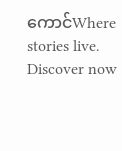ကောင်Where stories live. Discover now